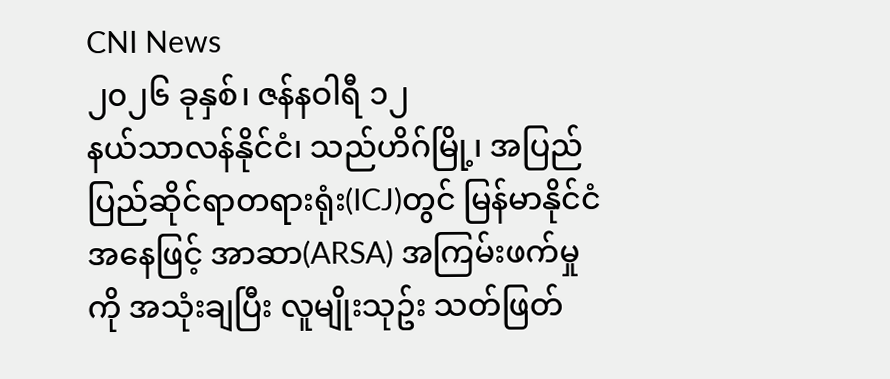CNI News
၂၀၂၆ ခုနှစ်၊ ဇန်နဝါရီ ၁၂
နယ်သာလန်နိုင်ငံ၊ သည်ဟိဂ်မြို့၊ အပြည်ပြည်ဆိုင်ရာတရားရုံး(ICJ)တွင် မြန်မာနိုင်ငံအနေဖြင့် အာဆာ(ARSA) အကြမ်းဖက်မှုကို အသုံးချပြီး လူမျိုးသုဥ်း သတ်ဖြတ်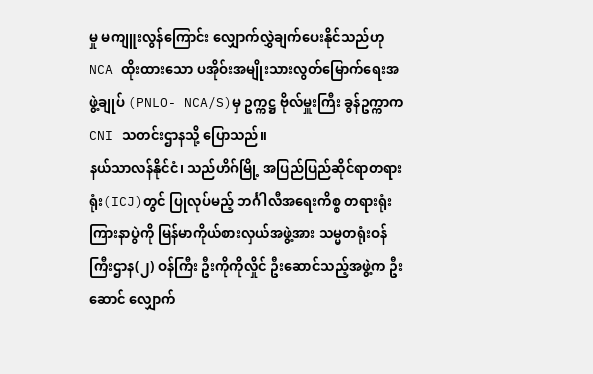မှု မကျူးလွန်ကြောင်း လျှောက်လွှဲချက်ပေးနိုင်သည်ဟု NCA ထိုးထားသော ပအိုဝ်းအမျိုးသားလွတ်မြောက်ရေးအဖွဲ့ချုပ် (PNLO- NCA/S)မှ ဥက္ကဋ္ဌ ဗိုလ်မှူးကြီး ခွန်ဥက္ကာက CNI သတင်းဌာနသို့ ပြောသည်။
နယ်သာလန်နိုင်ငံ၊ သည်ဟိဂ်မြို့ အပြည်ပြည်ဆိုင်ရာတရားရုံး(ICJ)တွင် ပြုလုပ်မည့် ဘင်္ဂါလီအရေးကိစ္စ တရားရုံး ကြားနာပွဲကို မြန်မာကိုယ်စားလှယ်အဖွဲ့အား သမ္မတရုံးဝန်ကြီးဌာန(၂) ဝန်ကြီး ဦးကိုကိုလှိုင် ဦးဆောင်သည့်အဖွဲ့က ဦးဆောင် လျှောက်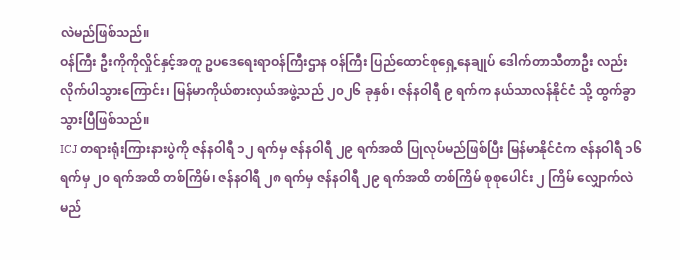လဲမည်ဖြစ်သည်။
ဝန်ကြီး ဦးကိုကိုလှိုင်နှင့်အတူ ဥပဒေရေးရာဝန်ကြီးဌာန ဝန်ကြီး ပြည်ထောင်စုရှေ့နေချုပ် ဒေါက်တာသီတာဦး လည်း လိုက်ပါသွားကြောင်း၊ မြန်မာကိုယ်စားလှယ်အဖွဲ့သည် ၂၀၂၆ ခုနှစ်၊ ဇန်နဝါရီ ၉ ရက်က နယ်သာလန်နိုင်ငံ သို့ ထွက်ခွာသွားပြီဖြစ်သည်။
ICJ တရားရုံးကြားနားပွဲကို ဇန်နဝါရီ ၁၂ ရက်မှ ဇန်နဝါရီ ၂၉ ရက်အထိ ပြုလုပ်မည်ဖြစ်ပြီး မြန်မာနိုင်ငံက ဇန်နဝါရီ ၁၆ ရက်မှ ၂၀ ရက်အထိ တစ်ကြိမ်၊ ဇန်နဝါရီ ၂၈ ရက်မှ ဇန်နဝါရီ ၂၉ ရက်အထိ တစ်ကြိမ် စုစုပေါင်း ၂ ကြိမ် လျှောက်လဲမည်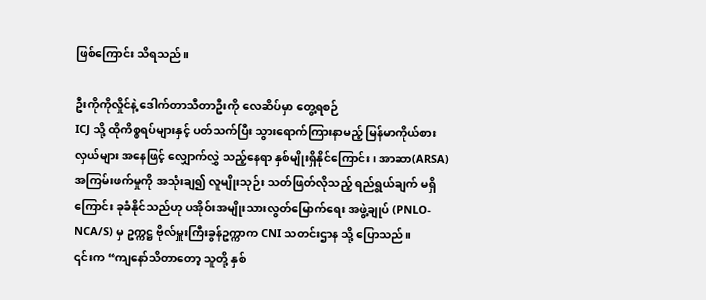ဖြစ်ကြောင်း သိရသည်။

ဦးကိုကိုလှိုင်နဲ့ ဒေါက်တာသီတာဦးကို လေဆိပ်မှာ တွေ့ရစဉ်
ICJ သို့ ထိုကိစ္စရပ်များနှင့် ပတ်သက်ပြီး သွားရောက်ကြားနာမည့် မြန်မာကိုယ်စားလှယ်များ အနေဖြင့် လျှောက်လွှဲ သည့်နေရာ နှစ်မျိုးရှိနိုင်ကြောင်း၊ အာဆာ(ARSA) အကြမ်းဖက်မှုကို အသုံးချ၍ လူမျိုးသုဉ်း သတ်ဖြတ်လိုသည့် ရည်ရွယ်ချက် မရှိကြောင်း ခုခံနိုင်သည်ဟု ပအိုဝ်းအမျိုးသားလွတ်မြောက်ရေး အဖွဲ့ချုပ် (PNLO- NCA/S) မှ ဥက္ကဋ္ဌ ဗိုလ်မှူးကြီးခွန်ဥက္ကာက CNI သတင်းဌာန သို့ ပြောသည်။
၎င်းက “ကျနော်သိတာတော့ သူတို့ နှစ်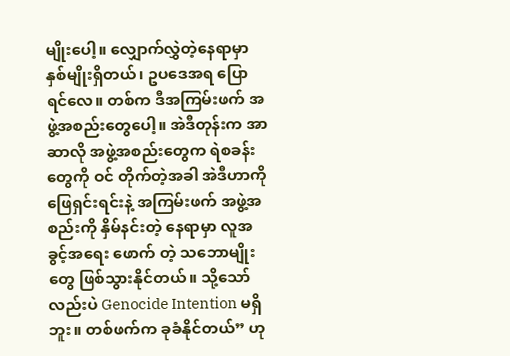မျိုးပေါ့။ လျှောက်လွှဲတဲ့နေရာမှာ နှစ်မျိုးရှိတယ်၊ ဥပဒေအရ ပြောရင်လေ။ တစ်က ဒီအကြမ်းဖက် အဖွဲ့အစည်းတွေပေါ့။ အဲဒီတုန်းက အာဆာလို အဖွဲ့အစည်းတွေက ရဲစခန်းတွေကို ဝင် တိုက်တဲ့အခါ အဲဒီဟာကို ဖြေရှင်းရင်းနဲ့ အကြမ်းဖက် အဖွဲ့အစည်းကို နှိမ်နင်းတဲ့ နေရာမှာ လူအခွင့်အရေး ဖောက် တဲ့ သဘောမျိုးတွေ ဖြစ်သွားနိုင်တယ်။ သို့သော်လည်းပဲ Genocide Intention မရှိဘူး။ တစ်ဖက်က ခုခံနိုင်တယ်” ဟု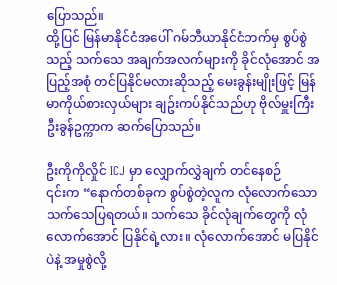ပြောသည်။
ထို့ပြင် မြန်မာနိုင်ငံအပေါ် ဂမ်ဘီယာနိုင်ငံဘက်မှ စွပ်စွဲသည့် သက်သေ အချက်အလက်များကို ခိုင်လုံအောင် အပြည့်အစုံ တင်ပြနိုင်မလားဆိုသည့် မေးခွန်းမျိုးဖြင့် မြန်မာကိုယ်စားလှယ်များ ချဥ်းကပ်နိုင်သည်ဟု ဗိုလ်မှူးကြီး ဦးခွန်ဥက္ကာက ဆက်ပြောသည်။

ဦးကိုကိုလှိုင် ICJ မှာ လျှောက်လွှဲချက် တင်နေစဉ်
၎င်းက “နောက်တစ်ခုက စွပ်စွဲတဲ့လူက လုံလောက်သော သက်သေပြရတယ်။ သက်သေ ခိုင်လုံချက်တွေကို လုံလောက်အောင် ပြနိုင်ရဲ့လား။ လုံလောက်အောင် မပြနိုင်ပဲနဲ့ အမှုစွဲလို့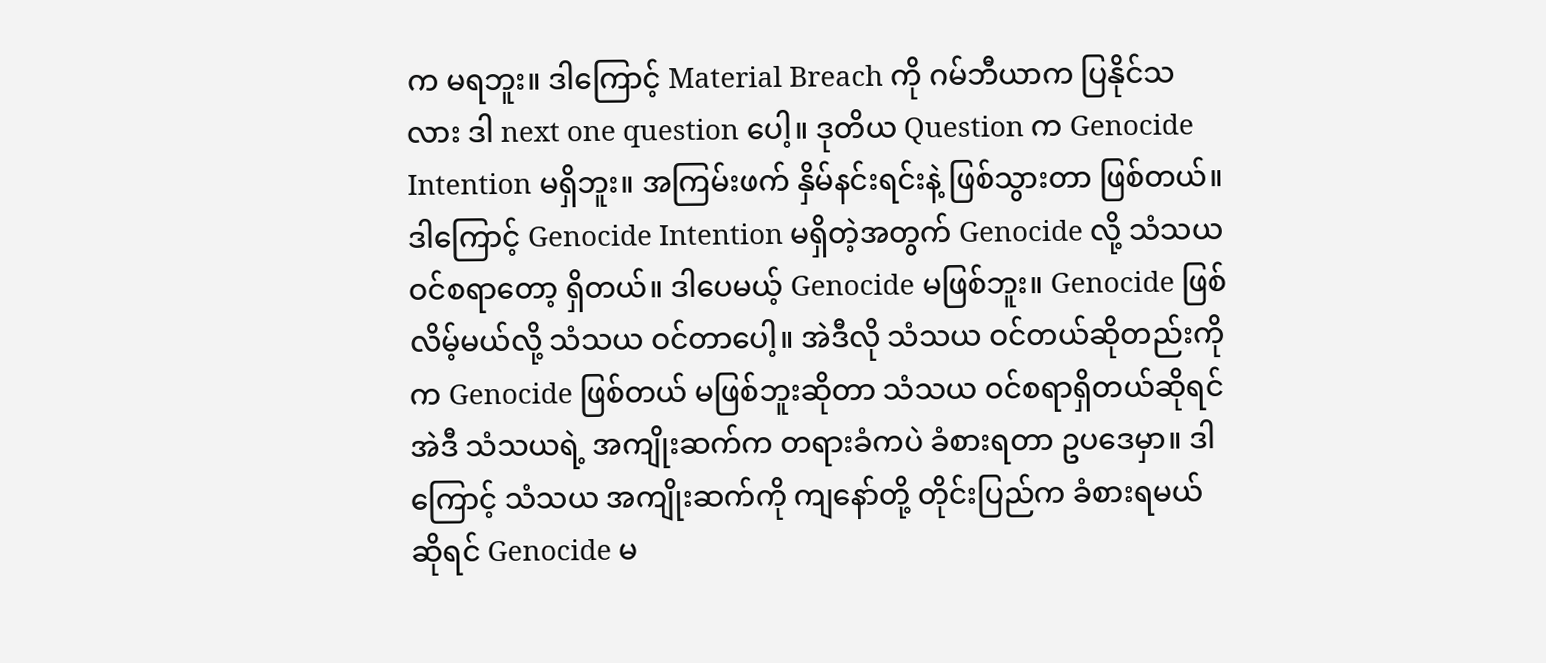က မရဘူး။ ဒါကြောင့် Material Breach ကို ဂမ်ဘီယာက ပြနိုင်သလား ဒါ next one question ပေါ့။ ဒုတိယ Question က Genocide Intention မရှိဘူး။ အကြမ်းဖက် နှိမ်နင်းရင်းနဲ့ ဖြစ်သွားတာ ဖြစ်တယ်။ ဒါကြောင့် Genocide Intention မရှိတဲ့အတွက် Genocide လို့ သံသယဝင်စရာတော့ ရှိတယ်။ ဒါပေမယ့် Genocide မဖြစ်ဘူး။ Genocide ဖြစ်လိမ့်မယ်လို့ သံသယ ဝင်တာပေါ့။ အဲဒီလို သံသယ ဝင်တယ်ဆိုတည်းကိုက Genocide ဖြစ်တယ် မဖြစ်ဘူးဆိုတာ သံသယ ဝင်စရာရှိတယ်ဆိုရင် အဲဒီ သံသယရဲ့ အကျိုးဆက်က တရားခံကပဲ ခံစားရတာ ဥပဒေမှာ။ ဒါကြောင့် သံသယ အကျိုးဆက်ကို ကျနော်တို့ တိုင်းပြည်က ခံစားရမယ်ဆိုရင် Genocide မ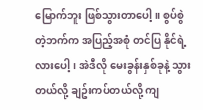မြောက်ဘူး ဖြစ်သွားတာပေါ့။ စွပ်စွဲတဲ့ဘက်က အပြည့်အစုံ တင်ပြ နိုင်ရဲ့လားပေါ့၊ အဲဒီလို မေးခွန်းနှစ်ခုနဲ့ သွားတယ်လို့ ချဥ်းကပ်တယ်လို့ ကျ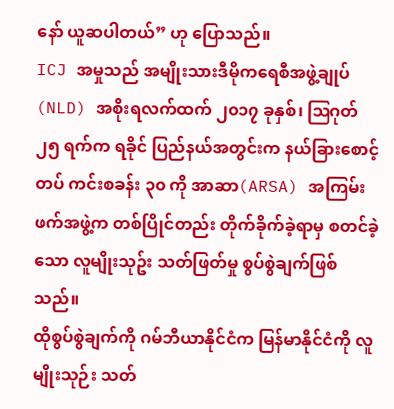နော် ယူဆပါတယ်” ဟု ပြောသည်။
ICJ အမှုသည် အမျိုးသားဒီမိုကရေစီအဖွဲ့ချုပ်(NLD) အစိုးရလက်ထက် ၂၀၁၇ ခုနှစ်၊ ဩဂုတ် ၂၅ ရက်က ရခိုင် ပြည်နယ်အတွင်းက နယ်ခြားစောင့်တပ် ကင်းစခန်း ၃၀ ကို အာဆာ(ARSA) အကြမ်းဖက်အဖွဲ့က တစ်ပြိုင်တည်း တိုက်ခိုက်ခဲ့ရာမှ စတင်ခဲ့သော လူမျိုးသုဥ်း သတ်ဖြတ်မှု စွပ်စွဲချက်ဖြစ်သည်။
ထိုစွပ်စွဲချက်ကို ဂမ်ဘီယာနိုင်ငံက မြန်မာနိုင်ငံကို လူမျိုးသုဉ်း သတ်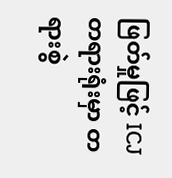ဖြတ်မှုဖြင့် ICJ တရားရုံးမှာ တရားစွဲ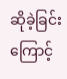ဆိုခဲ့ခြင်း ကြောင့်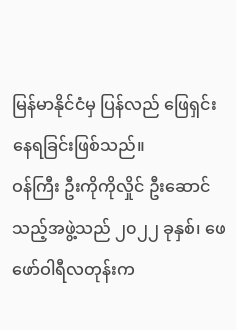မြန်မာနိုင်ငံမှ ပြန်လည် ဖြေရှင်းနေရခြင်းဖြစ်သည်။
ဝန်ကြီး ဦးကိုကိုလှိုင် ဦးဆောင်သည့်အဖွဲ့သည် ၂၀၂၂ ခုနှစ်၊ ဖေဖော်ဝါရီလတုန်းက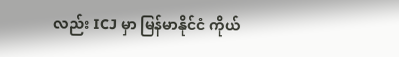လည်း ICJ မှာ မြန်မာနိုင်ငံ ကိုယ်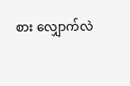စား လျှောက်လဲ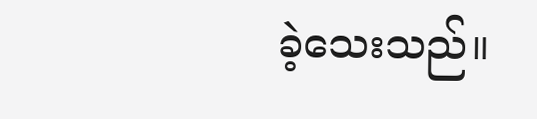ခဲ့သေးသည်။